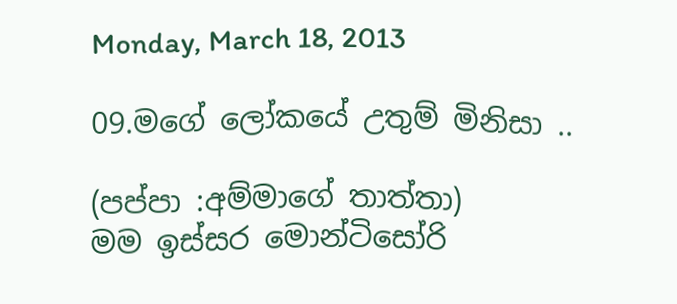Monday, March 18, 2013

09.මගේ ලෝකයේ උතුම් මිනිසා ..

(පප්පා :අම්මාගේ තාත්තා)
මම ඉස්සර මොන්ටිසෝරි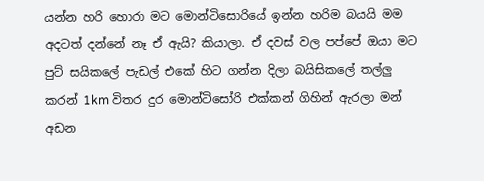යන්න හරි හොරා මට මොන්ටිසොරියේ ඉන්න හරිම බයයි මම අදටත් දන්නේ නෑ ඒ ඇයි? කියාලා. ඒ දවස් වල පප්පේ ඔයා මට පුට් සයිකලේ පැඩල් එකේ හිට ගන්න දිලා බයිසිකලේ තල්ලු කරන් 1km විතර දුර මොන්ටිසෝරි එක්කන් ගිහින් ඇරලා මන් අඩන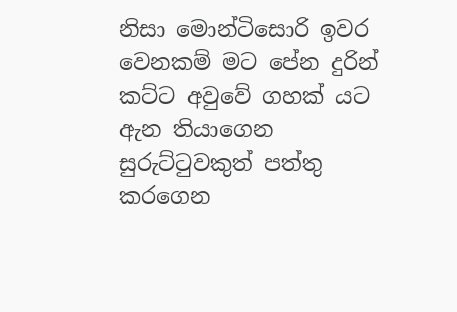නිසා මොන්ටිසොරි ඉවර වෙනකම් මට පේන දුරින් කට්ට අවුවේ ගහක් යට ඇන තියාගෙන සුරුට්ටුවකුත් පත්තු කරගෙන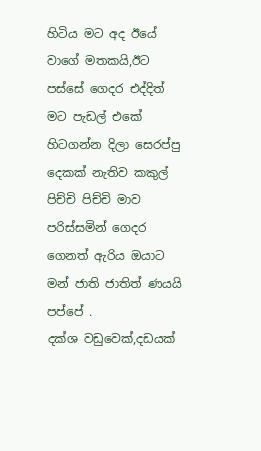හිටිය මට අද ඊයේ වාගේ මතකයි,ඊට පස්සේ ගෙදර එද්දිත් මට පැඩල් එකේ හිටගන්න දිලා සෙරප්පු දෙකක් නැතිව කකුල් පිච්චි පිච්චි මාව පරිස්සමින් ගෙදර ගෙනත් ඇරිය ඔයාට මන් ජාති ජාතිත් ණයයි පප්පේ .
දක්ශ වඩුවෙක්,දඩයක්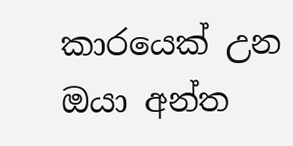කාරයෙක් උන ඔයා අන්ත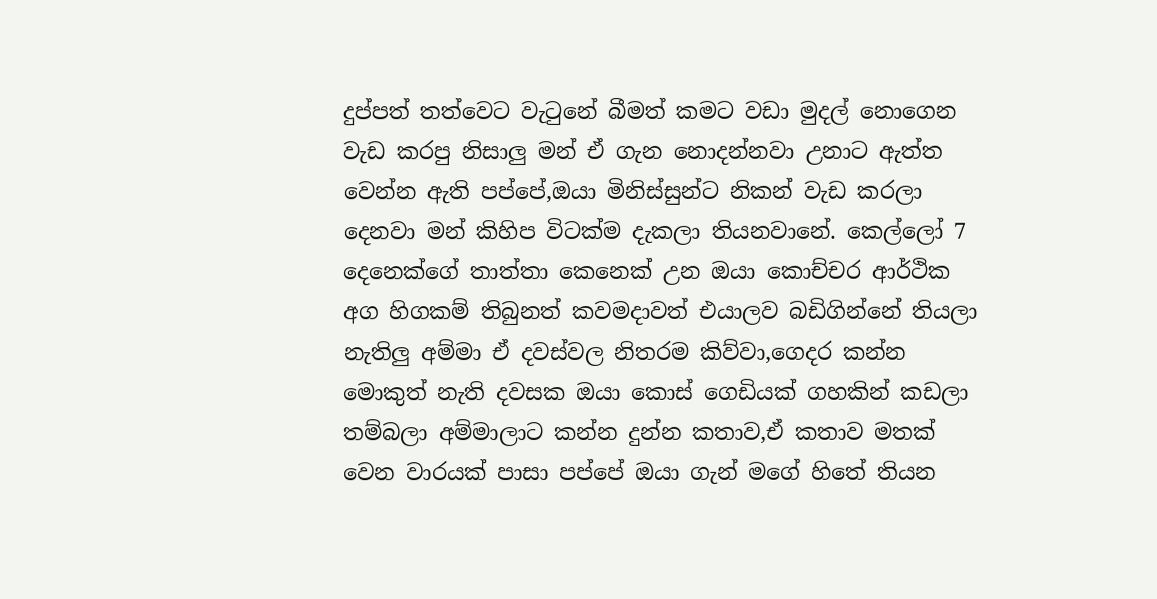දුප්පත් තත්වෙට වැටුනේ බීමත් කමට වඩා මුදල් නොගෙන වැඩ කරපු නිසාලු මන් ඒ ගැන නොදන්නවා උනාට ඇත්ත වෙන්න ඇති පප්පේ,ඔයා මිනිස්සුන්ට නිකන් වැඩ කරලා දෙනවා මන් කිහිප විටක්ම දැකලා තියනවානේ. කෙල්ලෝ 7 දෙනෙක්ගේ තාත්තා කෙනෙක් උන ඔයා කොච්චර ආර්ථික අග හිගකම් තිබුනත් කවමදාවත් එයාලව බඩිගින්නේ තියලා නැතිලු අම්මා ඒ දවස්වල නිතරම කිව්වා,ගෙදර කන්න මොකුත් නැති දවසක ඔයා කොස් ගෙඩියක් ගහකින් කඩලා තම්බලා අම්මාලාට කන්න දුන්න කතාව,ඒ කතාව මතක් වෙන වාරයක් පාසා පප්පේ ඔයා ගැන් මගේ හිතේ තියන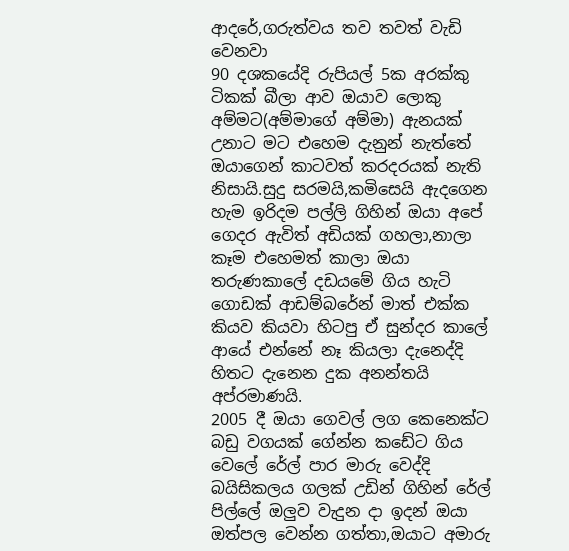ආදරේ,ගරුත්වය තව තවත් වැඩි වෙනවා
90 දශකයේදි රුපියල් 5ක අරක්කු ටිකක් බීලා ආව ඔයාව ලොකු අම්මට(අම්මාගේ අම්මා) ඇනයක් උනාට මට එහෙම දැනුන් නැත්තේ ඔයාගෙන් කාටවත් කරදරයක් නැති නිසායි.සුදු සරමයි,කමිසෙයි ඇදගෙන හැම ඉරිදම පල්ලි ගිහින් ඔයා අපේ ගෙදර ඇවිත් අඩියක් ගහලා,නාලා කෑම එහෙමත් කාලා ඔයා තරුණකාලේ දඩයමේ ගිය හැටි ගොඩක් ආඩම්බරේන් මාත් එක්ක කියව කියවා හිටපු ඒ සුන්දර කාලේ ආයේ එන්නේ නෑ කියලා දැනෙද්දි හිතට දැනෙන දුක අනන්තයි අප්රමාණයි.
2005 දී ඔයා ගෙවල් ලග කෙනෙක්ට බඩු වගයක් ගේන්න කඩේට ගිය වෙලේ රේල් පාර මාරු වෙද්දි බයිසිකලය ගලක් උඩින් ගිහින් රේල් පිල්ලේ ඔලුව වැදුන දා ඉදන් ඔයා ඔත්පල වෙන්න ගත්තා,ඔයාට අමාරු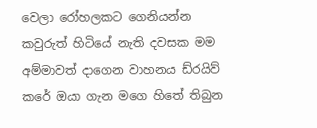වෙලා රෝහලකට ගෙනියන්න කවුරුත් හිටියේ නැති දවසක මම අම්මාවත් දාගෙන වාහනය ඩ්රයිව් කරේ ඔයා ගැන මගෙ හිතේ තිබුන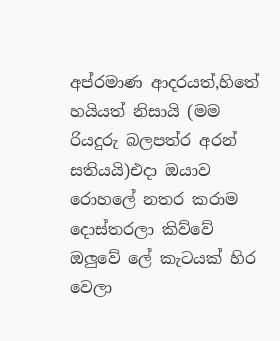අප්රමාණ ආදරයත්,හිතේ හයියත් නිසායි (මම රියදුරු බලපත්ර අරන් සතියයි)එදා ඔයාව රොහලේ නතර කරාම දොස්තරලා කිව්වේ ඔලුවේ ලේ කැටයක් හිර වෙලා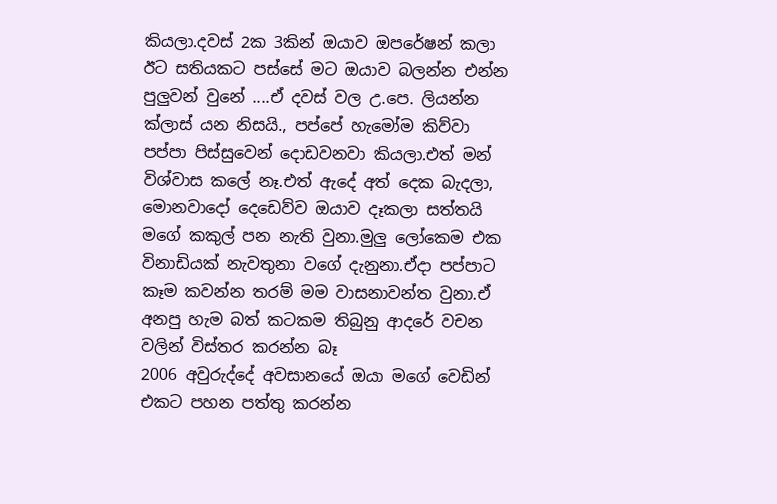කියලා.දවස් 2ක 3කින් ඔයාව ඔපරේෂන් කලා ඊට සතියකට පස්සේ මට ඔයාව බලන්න එන්න පුලුවන් වුනේ ....ඒ දවස් වල උ.පෙ. ලියන්න ක්ලාස් යන නිසයි., පප්පේ හැමෝම කිව්වා පප්පා පිස්සුවෙන් දොඩවනවා කියලා.එත් මන් විශ්වාස කලේ නෑ.එත් ඇදේ අත් දෙක බැදලා, මොනවාදෝ දෙඩෙව්ව ඔයාව දෑකලා සත්තයි මගේ කකුල් පන නැති වුනා.මුලු ලෝකෙම එක විනාඩියක් නැවතුනා වගේ දැනුනා.ඒදා පප්පාට කෑම කවන්න තරම් මම වාසනාවන්ත වුනා.ඒ අනපු හැම බත් කටකම තිබුනු ආදරේ වචන වලින් විස්තර කරන්න බෑ
2006 අවුරුද්දේ අවසානයේ ඔයා මගේ වෙඩින් එකට පහන පත්තු කරන්න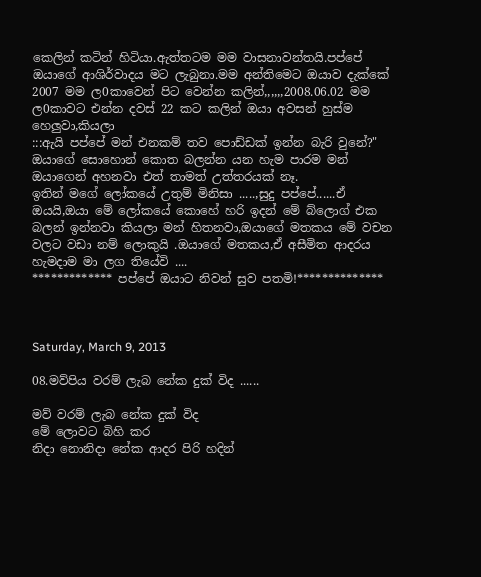කෙලින් කටින් හිටියා.ඇත්තටම මම වාසනාවන්තයි.පප්පේ ඔයාගේ ආශිර්වාදය මට ලැබුනා.මම අන්තිමෙට ඔයාව දැක්කේ 2007 මම ල0කාවෙන් පිට වෙන්න කලින්,,,,,,2008.06.02 මම ල0කාවට එන්න දවස් 22 කට කලින් ඔයා අවසන් හුස්ම හෙලුවා,කියලා
:::ඇයි පප්පේ මන් එනකම් තව පොඩ්ඩක් ඉන්න බැරි වුනේ?"
ඔයාගේ සොහොන් කොත බලන්න යන හැම පාරම මන් ඔයාගෙන් අහනවා එත් තාමත් උත්තරයක් නෑ.
ඉතින් මගේ ලෝකයේ උතුම් මිනිසා .....,සුදු පප්පේ......ඒ ඔයයි,ඔයා මේ ලෝකයේ කොහේ හරි ඉදන් මේ බ්ලොග් එක බලන් ඉන්නවා කියලා මන් හිතනවා,ඔයාගේ මතකය මේ වචන වලට වඩා නම් ලොකුයි .ඔයාගේ මතකය,ඒ අසීමිත ආදරය හැමදාම මා ලග තියේවි ....
************* පප්පේ ඔයාට නිවන් සුව පතමි!**************



Saturday, March 9, 2013

08.මව්පිය වරම් ලැබ නේක දුක් විද ......

මව් වරම් ලැබ නේක දුක් විද
මේ ලොවට බිහි කර
නිදා නොනිදා නේක ආදර පිරි හදින්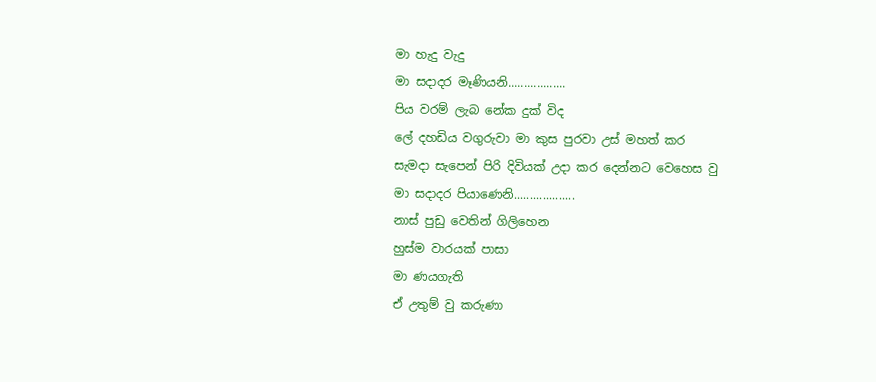මා හැදු වැදු
මා සදාදර මෑණියනි..................
පිය වරම් ලැබ නේක දුක් විද
ලේ දහඩිය වගුරුවා මා කුස පුරවා උස් මහත් කර
සැමදා සැපෙන් පිරි දිවියක් උදා කර දෙන්නට වෙහෙස වු
මා සදාදර පියාණෙනි...................
නාස් පුඩු වෙතින් ගිලිහෙන
හුස්ම වාරයක් පාසා
මා ණයගැති
ඒ උතුම් වු කරුණා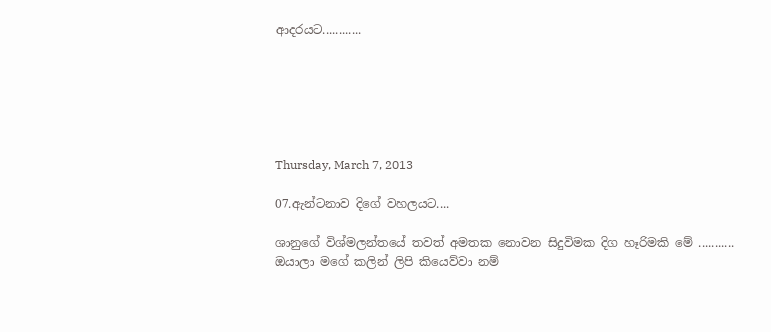ආදරයට............






Thursday, March 7, 2013

07.ඇන්ටනාව දිගේ වහලයට....

ශානුගේ විශ්මලන්තයේ තවත් අමතක නොවන සිදුවිමක දිග හෑරිමකි මේ ...........
ඔයාලා මගේ කලින් ලිපි කියෙව්වා නම්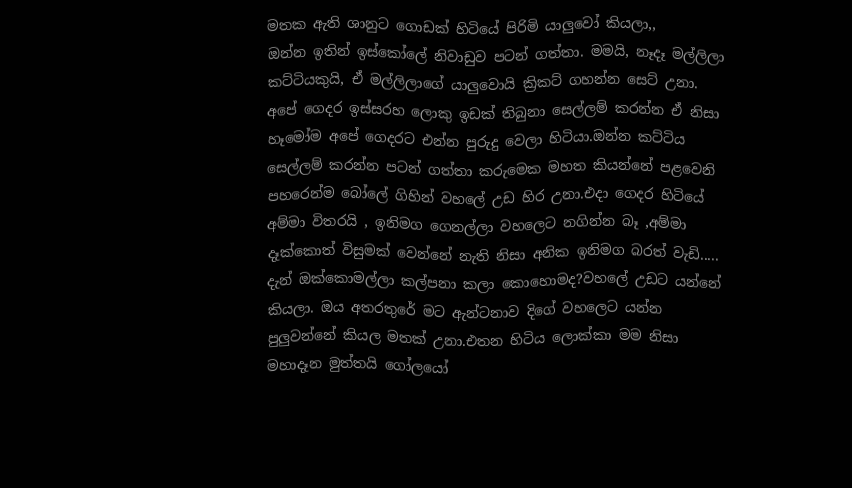මතක ඇති ශානුට ගොඩක් හිටියේ පිරිමි යාලුවෝ කියලා,,
ඔන්න ඉතින් ඉස්කෝලේ නිවාඩුව පටන් ගත්තා. මමයි, නෑදෑ මල්ලිලා කට්ටියකුයි, ඒ මල්ලිලාගේ යාලුවොයි ක්‍රිකට් ගහන්න සෙට් උනා. අපේ ගෙදර ඉස්සරහ ලොකු ඉඩක් තිබුනා සෙල්ලම් කරන්න ඒ නිසා හෑමෝම අපේ ගෙදරට එන්න පුරුදු වෙලා හිටියා.ඔන්න කට්ටිය සෙල්ලම් කරන්න පටන් ගත්තා කරුමෙක මහත කියන්නේ පළවෙනි පහරෙන්ම බෝලේ ගිහින් වහලේ උඩ හිර උනා.එදා ගෙදර හිටියේ අම්මා විතරයි , ඉනිමග ගෙනල්ලා වහලෙට නගින්න බෑ ,අම්මා දෑක්කොත් විසුමක් වෙන්නේ නැති නිසා අනික ඉනිමග බරත් වැඩි.....
දැන් ඔක්කොමල්ලා කල්පනා කලා කොහොමද?වහලේ උඩට යන්නේ කියලා. ඔය අතරතුරේ මට ඇන්ටනාව දිගේ වහලෙට යන්න පුලුවන්නේ කියල මතක් උනා.එතන හිටිය ලොක්කා මම නිසා මහාදෑන මුත්තයි ගෝලයෝ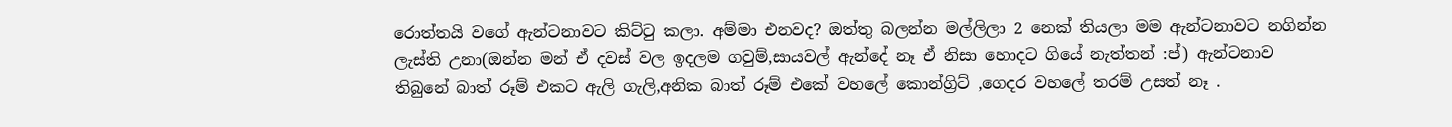රොත්තයි වගේ ඇන්ටනාවට කිට්ටු කලා. අම්මා එනවද? ඔත්තු බලන්න මල්ලිලා 2 නෙක් තියලා මම ඇන්ටනාවට නගින්න ලැස්ති උනා(ඔන්න මන් ඒ දවස් වල ඉදලම ගවුම්,සායවල් ඇන්දේ නෑ ඒ නිසා හොදට ගියේ නැත්තන් :ප්) ඇන්ටනාව තිබුනේ බාත් රූම් එකට ඇලි ගැලි,අනික බාත් රූම් එකේ වහලේ කොන්ග්‍රිට් ,ගෙදර වහලේ තරම් උසත් නෑ .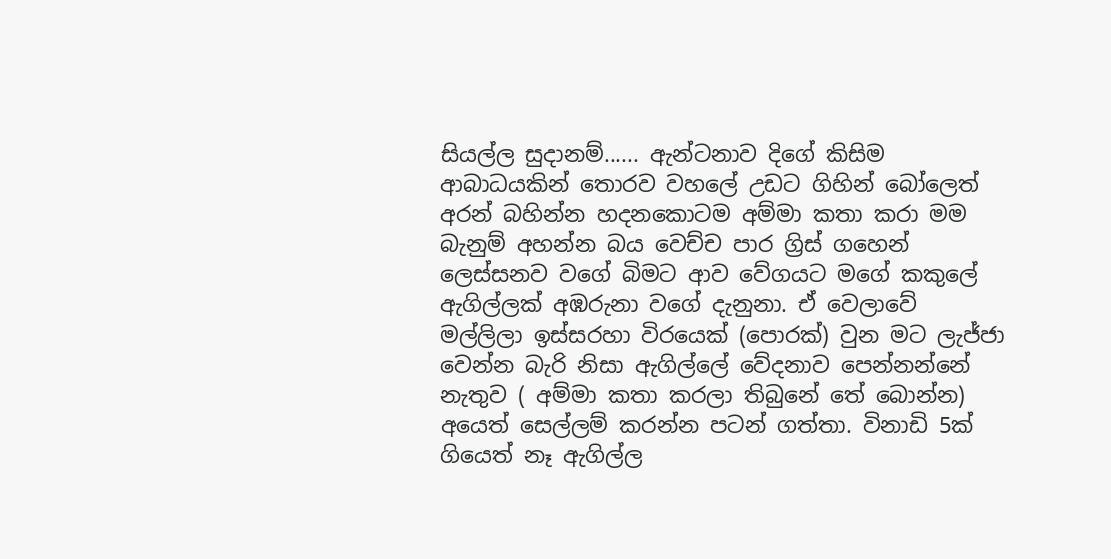සියල්ල සුදානම්...... ඇන්ටනාව දිගේ කිසිම ආබාධයකින් තොරව වහලේ උඩට ගිහින් බෝලෙත් අරන් බහින්න හදනකොටම අම්මා කතා කරා මම බැනුම් අහන්න බය වෙච්ච පාර ග්‍රිස් ගහෙන් ලෙස්සනව වගේ බිමට ආව වේගයට මගේ කකුලේ ඇගිල්ලක් අඹරුනා වගේ දැනුනා. ඒ වෙලාවේ මල්ලිලා ඉස්සරහා විරයෙක් (පොරක්) වුන මට ලැජ්ජා වෙන්න බැරි නිසා ඇගිල්ලේ වේදනාව පෙන්නන්නේ නැතුව ( අම්මා කතා කරලා තිබුනේ තේ බොන්න) අයෙත් සෙල්ලම් කරන්න පටන් ගත්තා. විනාඩි 5ක් ගියෙත් නෑ ඇගිල්ල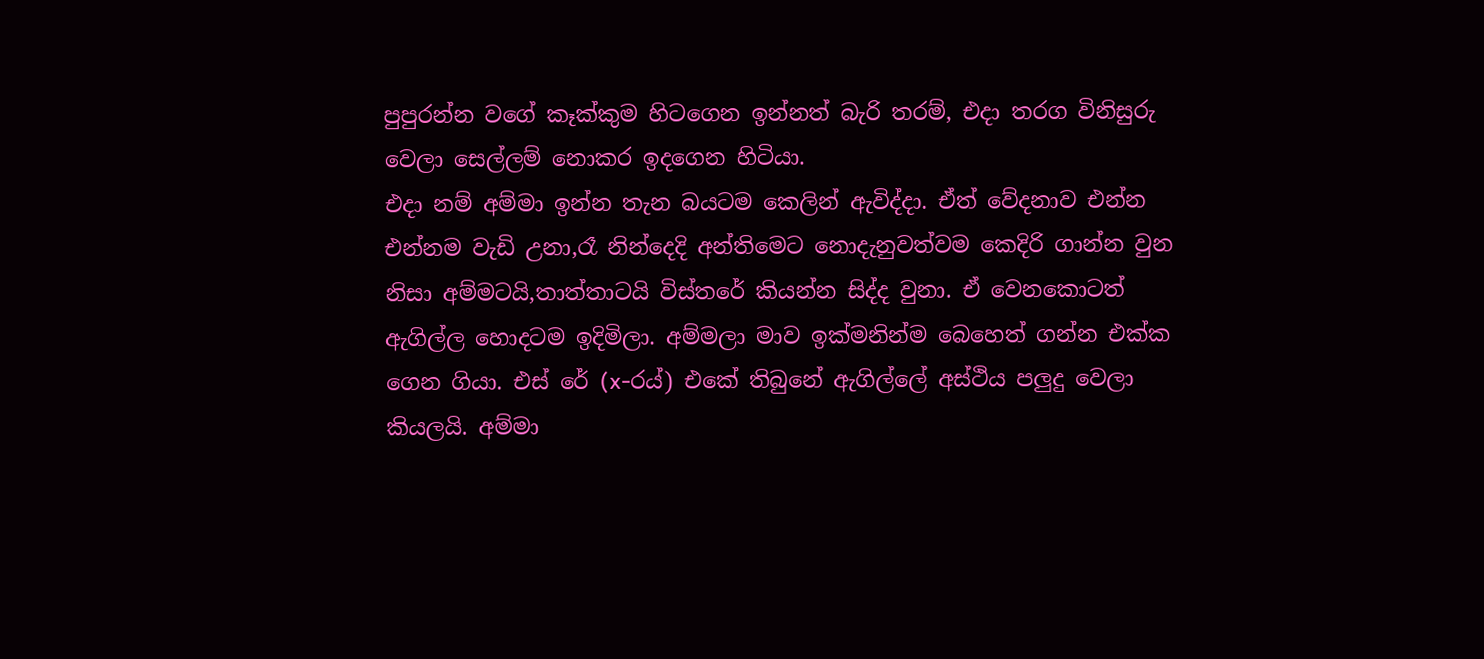පුපුරන්න වගේ කෑක්කුම හිටගෙන ඉන්නත් බැරි තරම්, එදා තරග විනිසුරු වෙලා සෙල්ලම් නොකර ඉදගෙන හිටියා.
එදා නම් අම්මා ඉන්න තැන බයටම කෙලින් ඇවිද්දා. ඒත් වේදනාව එන්න එන්නම වැඩි උනා,රෑ නින්දෙදි අන්තිමෙට නොදැනුවත්වම කෙදිරි ගාන්න වුන නිසා අම්මටයි,තාත්තාටයි විස්තරේ කියන්න සිද්ද වුනා. ඒ වෙනකොටත් ඇගිල්ල හොදටම ඉදිමිලා. අම්මලා මාව ඉක්මනින්ම බෙහෙත් ගන්න එක්ක ගෙන ගියා. එස් රේ (x-රය්) එකේ තිබුනේ ඇගිල්ලේ අස්ථිය පලුදු වෙලා කියලයි. අම්මා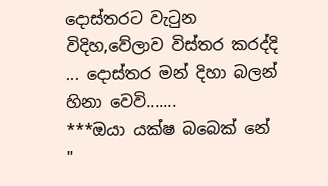දොස්තරට වැටුන විදිහ,වේලාව විස්තර කරද්දි ... දොස්තර මන් දිහා බලන් හිනා වෙවි.......
***ඔයා යක්ෂ බබෙක් නේ "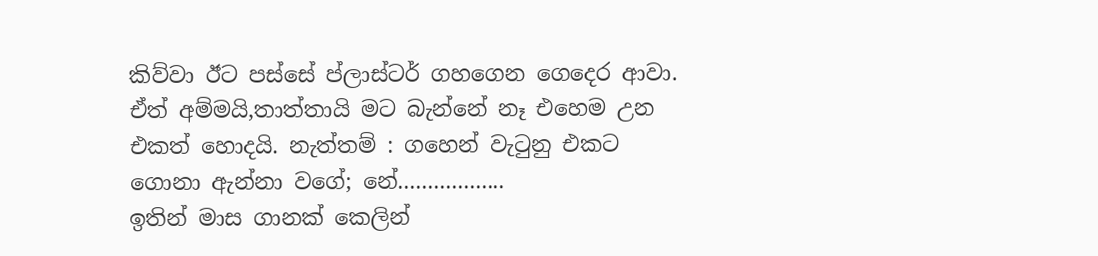කිව්වා ඊට පස්සේ ප්ලාස්ටර් ගහගෙන ගෙදෙර ආවා. ඒත් අම්මයි,තාත්තායි මට බැන්නේ නෑ එහෙම උන එකත් හොදයි. නැත්තම් : ගහෙන් වැටුනු එකට ගොනා ඇන්නා වගේ; නේ..................
ඉතින් මාස ගානක් කෙලින්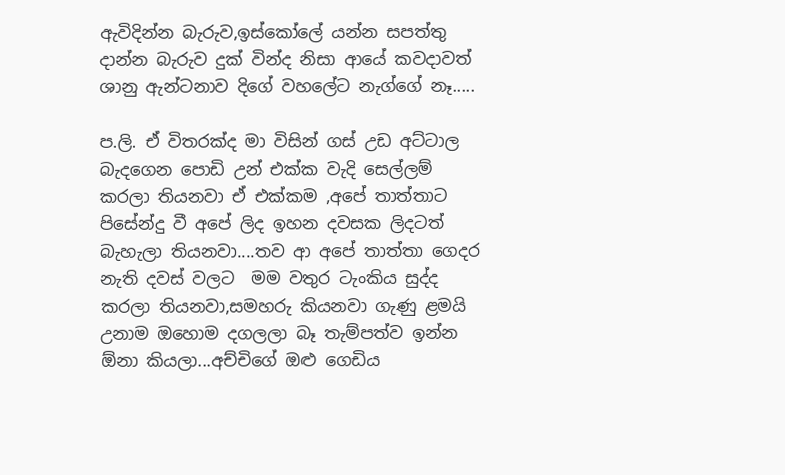ඇවිදින්න බැරුව,ඉස්කෝලේ යන්න සපත්තු දාන්න බැරුව දුක් වින්ද නිසා ආයේ කවදාවත් ශානු ඇන්ටනාව දිගේ වහලේට නැග්ගේ නෑ.....

ප.ලි. ඒ විතරක්ද මා විසින් ගස් උඩ අට්ටාල බැදගෙන පොඩි උන් එක්ක වැදි සෙල්ලම්  කරලා තියනවා ඒ එක්කම ,අපේ තාත්තාට පිසේන්දු වී අපේ ලිද ඉහන දවසක ලිදටත් බැහැලා තියනවා....තව ආ අපේ තාත්තා ගෙදර නැති දවස් වලට  මම වතුර ටැංකිය සුද්ද කරලා තියනවා,සමහරු කියනවා ගැණු ළමයි උනාම ඔහොම දගලලා බෑ තැම්පත්ව ඉන්න ඕනා කියලා...අච්චිගේ ඔළු ගෙඩිය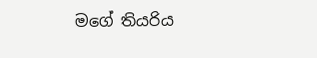මගේ තියරිය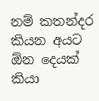නම් කතන්දර කියන අයට ඕන දෙයක් කියා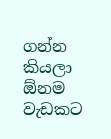ගන්න කියලා  ඕනම වැඩකට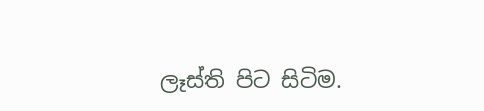ලෑස්ති පිට සිටිම.